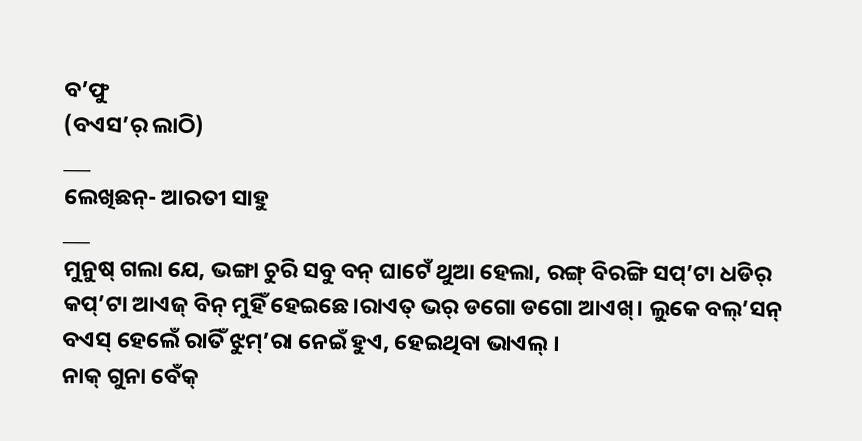ବ’ଫୁ
(ବଏସ’ର୍ ଲାଠି)
___
ଲେଖିଛନ୍- ଆରତୀ ସାହୁ
___
ମୁନୁଷ୍ ଗଲା ଯେ, ଭଙ୍ଗା ଚୁରି ସବୁ ବନ୍ ଘାଟେଁ ଥୁଆ ହେଲା, ରଙ୍ଗ୍ ବିରଙ୍ଗି ସପ୍’ଟା ଧଡିର୍ କପ୍’ଟା ଆଏଜ୍ ବିନ୍ ମୁହିଁ ହେଇଛେ।ରାଏତ୍ ଭର୍ ଡଗୋ ଡଗୋ ଆଏଖ୍। ଲୁକେ ବଲ୍’ସନ୍ ବଏସ୍ ହେଲେଁ ରାତିଁ ଝୁମ୍’ରା ନେଇଁ ହୁଏ, ହେଇଥିବା ଭାଏଲ୍ ।
ନାକ୍ ଗୁନା ବେଁକ୍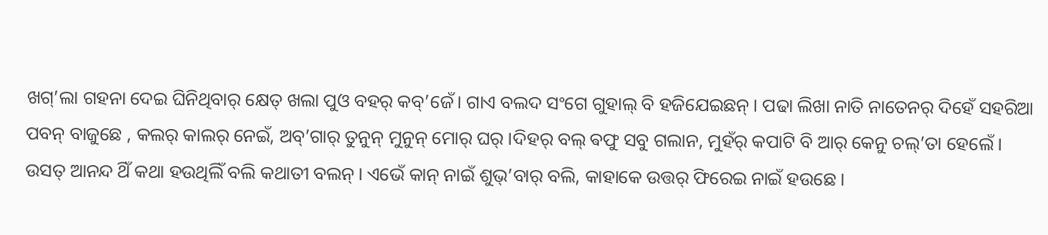ଖଗ୍’ଲା ଗହନା ଦେଇ ଘିନିଥିବାର୍ କ୍ଷେତ୍ ଖଲା ପୁଓ ବହର୍ କବ୍’ଜେଁ। ଗାଏ ବଲଦ ସଂଗେ ଗୁହାଲ୍ ବି ହଜିଯେଇଛନ୍ । ପଢା ଲିଖା ନାତି ନାତେନର୍ ଦିହେଁ ସହରିଆ ପବନ୍ ବାଜୁଛେ , କଲର୍ କାଲର୍ ନେଇଁ, ଅବ୍’ଗାର୍ ତୁନୁନ୍ ମୁନୁନ୍ ମୋର୍ ଘର୍ ।ଦିହର୍ ବଲ୍ ଵଫୁ ସବୁ ଗଲାନ, ମୁହଁର୍ କପାଟି ବି ଆର୍ କେନୁ ଚଲ୍’ତା ହେଲେଁ। ଉସତ୍ ଆନନ୍ଦ ଥିଁ କଥା ହଉଥିଲିଁ ବଲି କଥାତୀ ବଲନ୍। ଏଭେଁ କାନ୍ ନାଇଁ ଶୁଭ୍’ବାର୍ ବଲି, କାହାକେ ଉତ୍ତର୍ ଫିରେଇ ନାଇଁ ହଉଛେ।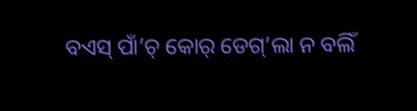ବଏସ୍ ପାଁ’ଚ୍ କୋର୍ ଡେଗ୍’ଲା ନ ବଲିଁ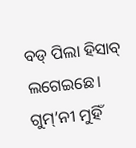ବଡ୍ ପିଲା ହିସାବ୍ ଲଗେଇଛେ। ଗୁମ୍’ନୀ ମୁହିଁ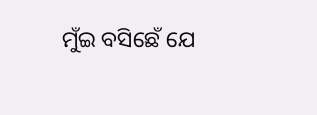ମୁଁଇ ବସିଛେଁ ଯେ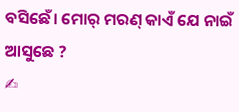ବସିଛେଁ। ମୋର୍ ମରଣ୍ କାଏଁ ଯେ ନାଇଁ ଆସୁଛେ ?
✍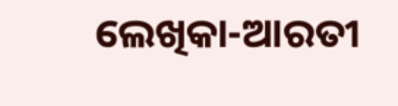ଲେଖିକା-ଆରତୀ